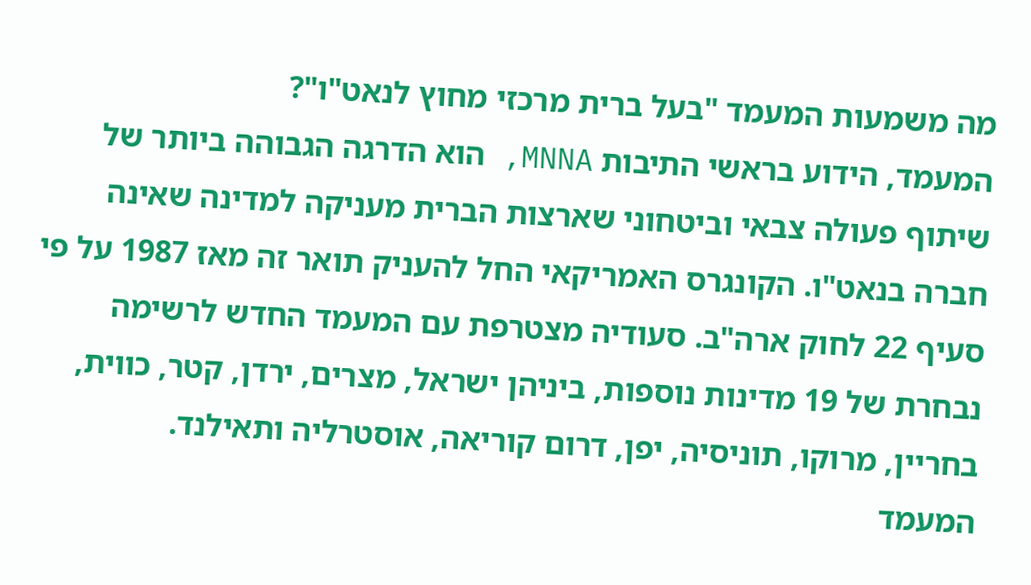מה משמעות המעמד "בעל ברית מרכזי מחוץ לנאט"ו"?
המעמד, הידוע בראשי התיבות MNNA, הוא הדרגה הגבוהה ביותר של שיתוף פעולה צבאי וביטחוני שארצות הברית מעניקה למדינה שאינה חברה בנאט"ו. הקונגרס האמריקאי החל להעניק תואר זה מאז 1987 על פי סעיף 22 לחוק ארה"ב. סעודיה מצטרפת עם המעמד החדש לרשימה נבחרת של 19 מדינות נוספות, ביניהן ישראל, מצרים, ירדן, קטר, כווית, בחריין, מרוקו, תוניסיה, יפן, דרום קוריאה, אוסטרליה ותאילנד.
המעמד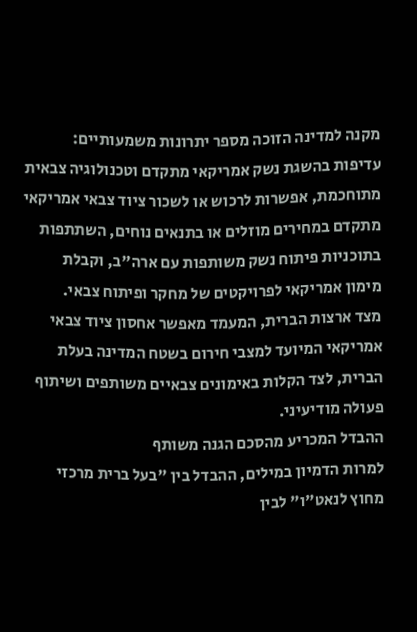מקנה למדינה הזוכה מספר יתרונות משמעותיים: עדיפות בהשגת נשק אמריקאי מתקדם וטכנולוגיה צבאית מתוחכמת, אפשרות לרכוש או לשכור ציוד צבאי אמריקאי מתקדם במחירים מוזלים או בתנאים נוחים, השתתפות בתוכניות פיתוח נשק משותפות עם ארה"ב, וקבלת מימון אמריקאי לפרויקטים של מחקר ופיתוח צבאי.
מצד ארצות הברית, המעמד מאפשר אחסון ציוד צבאי אמריקאי המיועד למצבי חירום בשטח המדינה בעלת הברית, לצד הקלות באימונים צבאיים משותפים ושיתוף פעולה מודיעיני.
ההבדל המכריע מהסכם הגנה משותף
למרות הדמיון במילים, ההבדל בין "בעל ברית מרכזי מחוץ לנאט"ו" לבין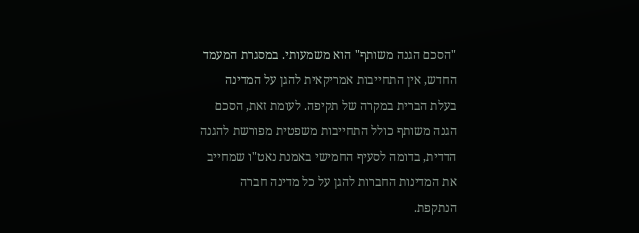"הסכם הגנה משותף" הוא משמעותי. במסגרת המעמד החדש, אין התחייבות אמריקאית להגן על המדינה בעלת הברית במקרה של תקיפה. לעומת זאת, הסכם הגנה משותף כולל התחייבות משפטית מפורשת להגנה הדדית, בדומה לסעיף החמישי באמנת נאט"ו שמחייב את המדינות החברות להגן על כל מדינה חברה הנתקפת.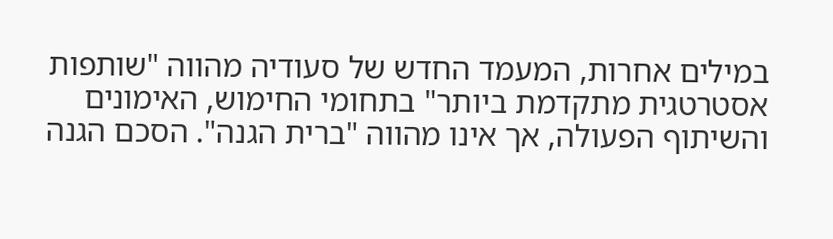במילים אחרות, המעמד החדש של סעודיה מהווה "שותפות אסטרטגית מתקדמת ביותר" בתחומי החימוש, האימונים והשיתוף הפעולה, אך אינו מהווה "ברית הגנה". הסכם הגנה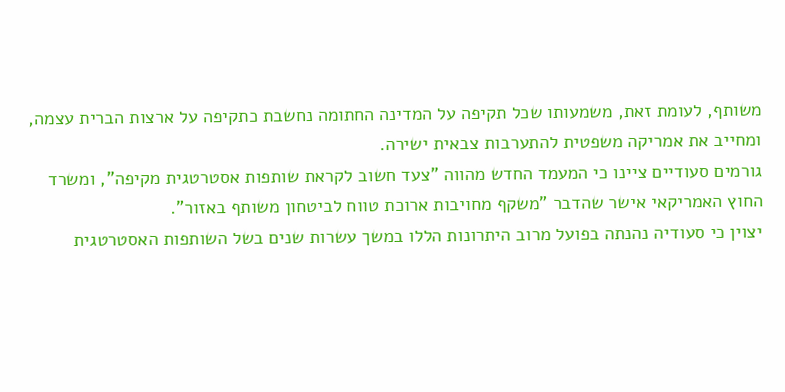משותף, לעומת זאת, משמעותו שכל תקיפה על המדינה החתומה נחשבת כתקיפה על ארצות הברית עצמה, ומחייב את אמריקה משפטית להתערבות צבאית ישירה.
גורמים סעודיים ציינו כי המעמד החדש מהווה "צעד חשוב לקראת שותפות אסטרטגית מקיפה", ומשרד החוץ האמריקאי אישר שהדבר "משקף מחויבות ארוכת טווח לביטחון משותף באזור".
יצוין כי סעודיה נהנתה בפועל מרוב היתרונות הללו במשך עשרות שנים בשל השותפות האסטרטגית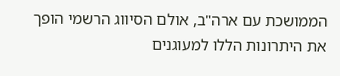הממושכת עם ארה"ב, אולם הסיווג הרשמי הופך את היתרונות הללו למעוגנים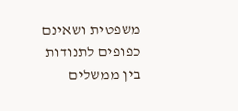משפטית ושאינם כפופים לתנודות בין ממשלים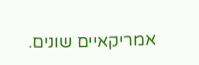אמריקאיים שונים.